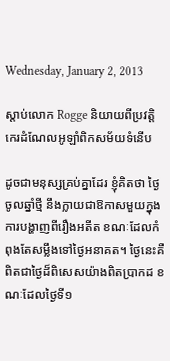Wednesday, January 2, 2013

ស្តាប់លោក Rogge និយាយពីប្រវត្តិកេរដំណែលអូឡាំពិកសម័យទំនើប

ដូចជាមនុស្សគ្រប់គ្នាដែរ ខ្ញុំគិតថា ថ្ងៃចូលឆ្នាំថ្មី នឹងក្លាយជាឱកាសមួយក្នុងការបង្ហាញពីរឿងអតីត ខណៈដែលកំពុងតែសម្លឹងទៅថ្ងៃអនាគត។ ថ្ងៃនេះគឺពិតជាថ្ងៃដ៏ពិសេសយ៉ាងពិតប្រាកដ ខណៈដែលថ្ងៃទី១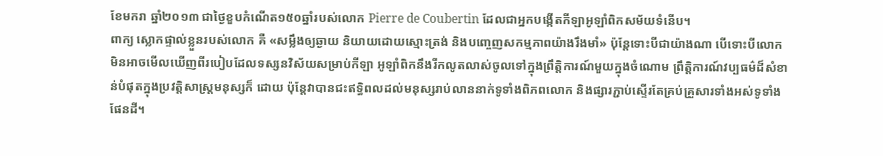ខែមករា ឆ្នាំ២០១៣ ជាថ្ងៃខួបកំណើត១៥០ឆ្នាំរបស់លោក Pierre de Coubertin ដែលជាអ្នកបង្កើតកីឡាអូឡាំពិកសម័យទំនើប។
ពាក្យ ស្លោកផ្ទាល់ខ្លួនរបស់លោក គឺ «សម្លឹងឲ្យឆ្ងាយ និយាយដោយស្មោះត្រង់ និងបញ្ចេញសកម្មភាពយ៉ាងរឹងមាំ» ប៉ុន្តែទោះបីជាយ៉ាងណា បើទោះបីលោកមិនអាចមើលឃើញពីរបៀបដែលទស្សនវិស័យសម្រាប់កីឡា អូឡាំពិកនឹងរីកលូតលាស់ចូលទៅក្នុងព្រឹត្តិការណ៍មួយក្នុងចំណោម ព្រឹត្តិការណ៍វប្បធម៌ដ៏សំខាន់បំផុតក្នុងប្រវត្តិសាស្ត្រមនុស្សក៏ ដោយ ប៉ុន្តែវាបានជះឥទ្ធិពលដល់មនុស្សរាប់លាននាក់ទូទាំងពិភពលោក និងផ្សារភ្ជាប់ស្ទើរតែគ្រប់គ្រួសារទាំងអស់ទូទាំងផែនដី។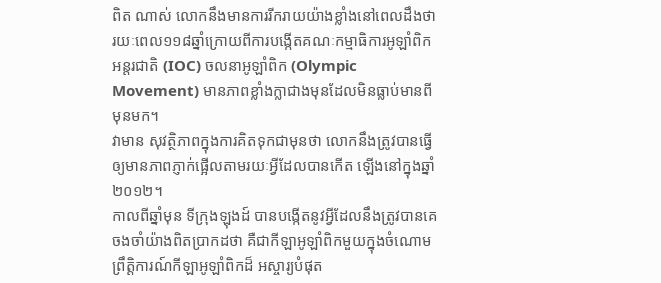ពិត ណាស់ លោកនឹងមានការរីករាយយ៉ាងខ្លាំងនៅពេលដឹងថា រយៈពេល១១៨ឆ្នាំក្រោយពីការបង្កើតគណៈកម្មាធិការអូឡាំពិកអន្តរជាតិ (IOC) ចលនាអូឡាំពិក (Olympic Movement) មានភាពខ្លាំងក្លាជាងមុនដែលមិនធ្លាប់មានពីមុនមក។
វាមាន សុវត្ថិភាពក្នុងការគិតទុកជាមុនថា លោកនឹងត្រូវបានធ្វើឲ្យមានភាពភ្ញាក់ផ្អើលតាមរយៈអ្វីដែលបានកើត ឡើងនៅក្នុងឆ្នាំ២០១២។
កាលពីឆ្នាំមុន ទីក្រុងឡុងដ៍ បានបង្កើតនូវអ្វីដែលនឹងត្រូវបានគេចងចាំយ៉ាងពិតប្រាកដថា គឺជាកីឡាអូឡាំពិកមួយក្នុងចំណោមព្រឹត្តិការណ៍កីឡាអូឡាំពិកដ៏ អស្ចារ្យបំផុត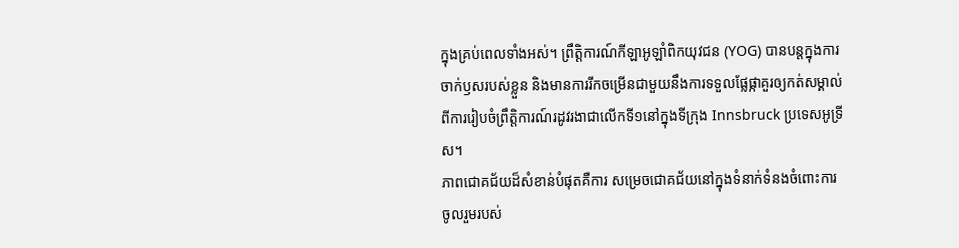ក្នុងគ្រប់ពេលទាំងអស់។ ព្រឹត្តិការណ៍កីឡាអូឡាំពិកយុវជន (YOG) បានបន្តក្នុងការចាក់ឫសរបស់ខ្លួន និងមានការរីកចម្រើនជាមួយនឹងការទទួលផ្លែផ្កាគួរឲ្យកត់សម្គាល់ ពីការរៀបចំព្រឹត្តិការណ៍រដូវរងាជាលើកទី១នៅក្នុងទីក្រុង Innsbruck ប្រទេសអូទ្រីស។
ភាពជោគជ័យដ៏សំខាន់បំផុតគឺការ សម្រេចជោគជ័យនៅក្នុងទំនាក់ទំនងចំពោះការចូលរួមរបស់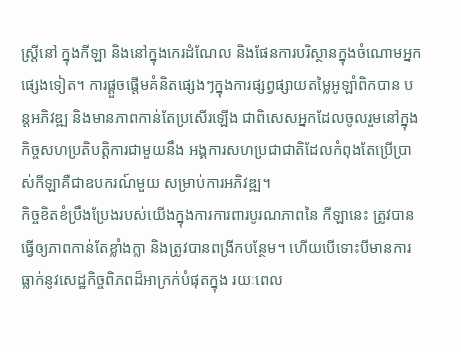ស្ត្រីនៅ ក្នុងកីឡា និងនៅក្នុងកេរដំណែល និងផែនការបរិស្ថានក្នុងចំណោមអ្នកផ្សេងទៀត។ ការផ្តួចផ្តើមគំនិតផ្សេងៗក្នុងការផ្សព្វផ្សាយតម្លៃអូឡាំពិកបាន បន្តអភិវឌ្ឍ និងមានភាពកាន់តែប្រសើរឡើង ជាពិសេសអ្នកដែលចូលរួមនៅក្នុងកិច្ចសហប្រតិបត្តិការជាមួយនឹង អង្គការសហប្រជាជាតិដែលកំពុងតែប្រើប្រាស់កីឡាគឺជាឧបករណ៍មួយ សម្រាប់ការអភិវឌ្ឍ។
កិច្ចខិតខំប្រឹងប្រែងរបស់យើងក្នុងការការពារបូរណភាពនៃ កីឡានេះ ត្រូវបានធ្វើឲ្យភាពកាន់តែខ្លាំងក្លា និងត្រូវបានពង្រីកបន្ថែម។ ហើយបើទោះបីមានការធ្លាក់នូវសេដ្ឋកិច្ចពិភពដ៏អាក្រក់បំផុតក្នុង រយៈពេល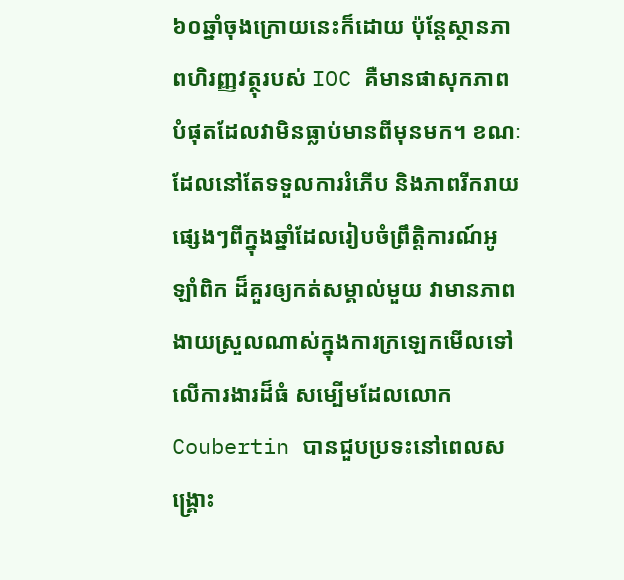៦០ឆ្នាំចុងក្រោយនេះក៏ដោយ ប៉ុន្តែស្ថានភាពហិរញ្ញវត្ថុរបស់ IOC គឺមានផាសុកភាពបំផុតដែលវាមិនធ្លាប់មានពីមុនមក។ ខណៈដែលនៅតែទទួលការរំភើប និងភាពរីករាយផ្សេងៗពីក្នុងឆ្នាំដែលរៀបចំព្រឹត្តិការណ៍អូឡាំពិក ដ៏គួរឲ្យកត់សម្គាល់មួយ វាមានភាពងាយស្រួលណាស់ក្នុងការក្រឡេកមើលទៅលើការងារដ៏ធំ សម្បើមដែលលោក Coubertin បានជួបប្រទះនៅពេលសង្គ្រោះ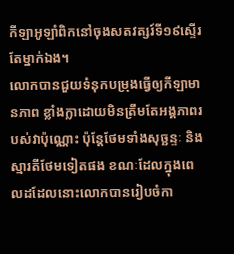កីឡាអូឡាំពិកនៅចុងសតវត្សរ៍ទី១៩ស្ទើរ តែម្នាក់ឯង។
លោកបានជួយទំនុកបម្រុងធ្វើឲ្យកីឡាមានភាព ខ្លាំងក្លាដោយមិនត្រឹមតែអង្គភាពរបស់វាប៉ុណ្ណោះ ប៉ុន្តែថែមទាំងសុច្ឆន្ទៈ និងស្មារតីថែមទៀតផង ខណៈដែលក្នុងពេលដដែលនោះលោកបានរៀបចំកា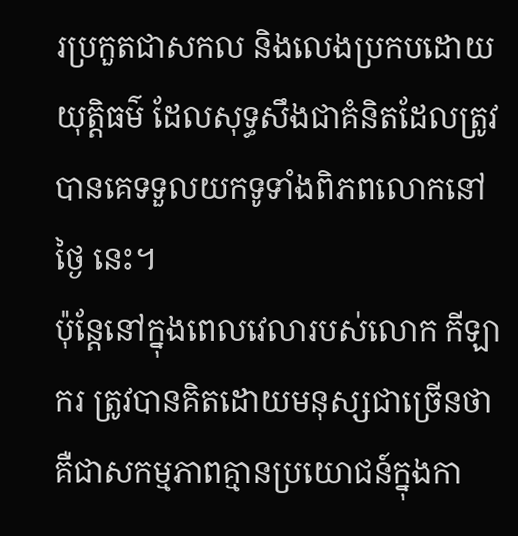រប្រកួតជាសកល និងលេងប្រកបដោយយុត្តិធម៌ ដែលសុទ្ធសឹងជាគំនិតដែលត្រូវបានគេទទួលយកទូទាំងពិភពលោកនៅថ្ងៃ នេះ។
ប៉ុន្តែនៅក្នុងពេលវេលារបស់លោក កីឡាករ ត្រូវបានគិតដោយមនុស្សជាច្រើនថា គឺជាសកម្មភាពគ្មានប្រយោជន៍ក្នុងកា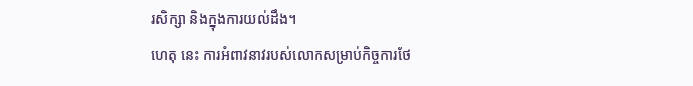រសិក្សា និងក្នុងការយល់ដឹង។
ហេតុ នេះ ការអំពាវនាវរបស់លោកសម្រាប់កិច្ចការថែ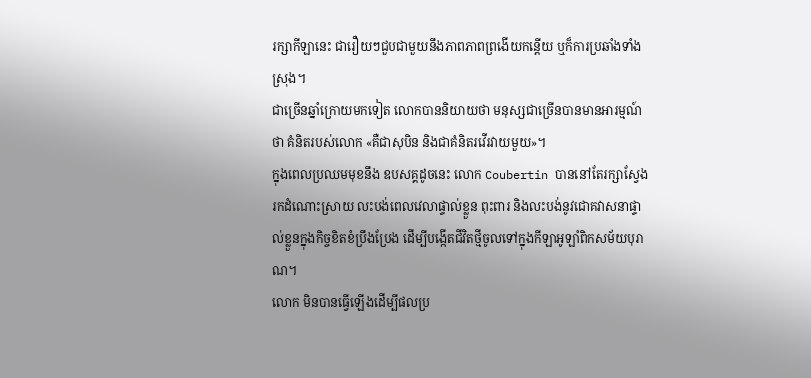រក្សាកីឡានេះ ជារឿយៗជួបជាមួយនឹងភាពភាពព្រងើយកន្តើយ ឬក៏ការប្រឆាំងទាំងស្រុង។
ជាច្រើនឆ្នាំក្រោយមកទៀត លោកបាននិយាយថា មនុស្សជាច្រើនបានមានអារម្មណ៍ថា គំនិតរបស់លោក «គឺជាសុបិន និងជាគំនិតរវើរវាយមួយ»។
ក្នុងពេលប្រឈមមុខនឹង ឧបសគ្គដូចនេះ លោក Coubertin បាននៅតែរក្សាស្វែងរកដំណោះស្រាយ លះបង់ពេលវេលាផ្ទាល់ខ្លួន ពុះពារ និងលះបង់នូវជោគវាសនាផ្ទាល់ខ្លួនក្នុងកិច្ចខិតខំប្រឹងប្រែង ដើម្បីបង្កើតជីវិតថ្មីចូលទៅក្នុងកីឡាអូឡាំពិកសម័យបុរាណ។
លោក មិនបានធ្វើឡើងដើម្បីផលប្រ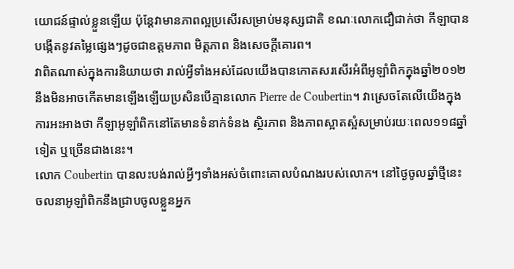យោជន៍ផ្ទាល់ខ្លួនឡើយ ប៉ុន្តែវាមានភាពល្អប្រសើរសម្រាប់មនុស្សជាតិ ខណៈលោកជឿជាក់ថា កីឡាបានបង្កើតនូវតម្លៃផ្សេងៗដូចជាឧត្តមភាព មិត្តភាព និងសេចក្តីគោរព។
វាពិតណាស់ក្នុងការនិយាយថា រាល់អ្វីទាំងអស់ដែលយើងបានកោតសរសើរអំពីអូឡាំពិកក្នុងឆ្នាំ២០១២ នឹងមិនអាចកើតមានឡើងឡើយប្រសិនបើគ្មានលោក Pierre de Coubertin។ វាស្រេចតែលើយើងក្នុងការអះអាងថា កីឡាអូឡាំពិកនៅតែមានទំនាក់ទំនង ស្ថិរភាព និងភាពស្អាតស្អំសម្រាប់រយៈពេល១១៨ឆ្នាំទៀត ឬច្រើនជាងនេះ។
លោក Coubertin បានលះបង់រាល់អ្វីៗទាំងអស់ចំពោះគោលបំណងរបស់លោក។ នៅថ្ងៃចូលឆ្នាំថ្មីនេះ ចលនាអូឡាំពិកនឹងជ្រាបចូលខ្លួនអ្នក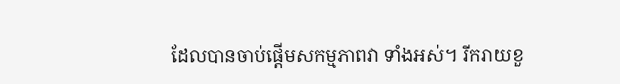ដែលបានចាប់ផ្តើមសកម្មភាពវា ទាំងអស់។ រីករាយខួ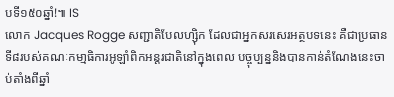បទី១៥០ឆ្នាំ!៕ IS
លោក Jacques Rogge សញ្ជាតិបែលហ្ស៊ិក ដែលជាអ្នកសរសេរអត្ថបទនេះ គឺជាប្រធានទី៨របស់គណៈកមា្មធិការអូឡាំពិកអន្តរជាតិនៅក្នុងពេល បច្ចុប្បន្ននិងបានកាន់តំណែងនេះចាប់តាំងពីឆ្នាំ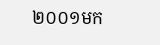២០០១មក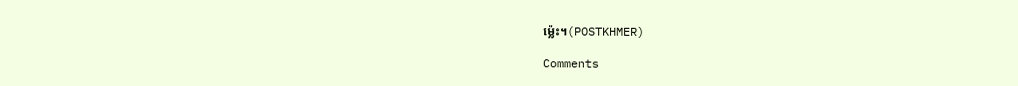ម៉្លេះ។(POSTKHMER)

Comments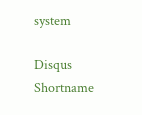system

Disqus Shortname